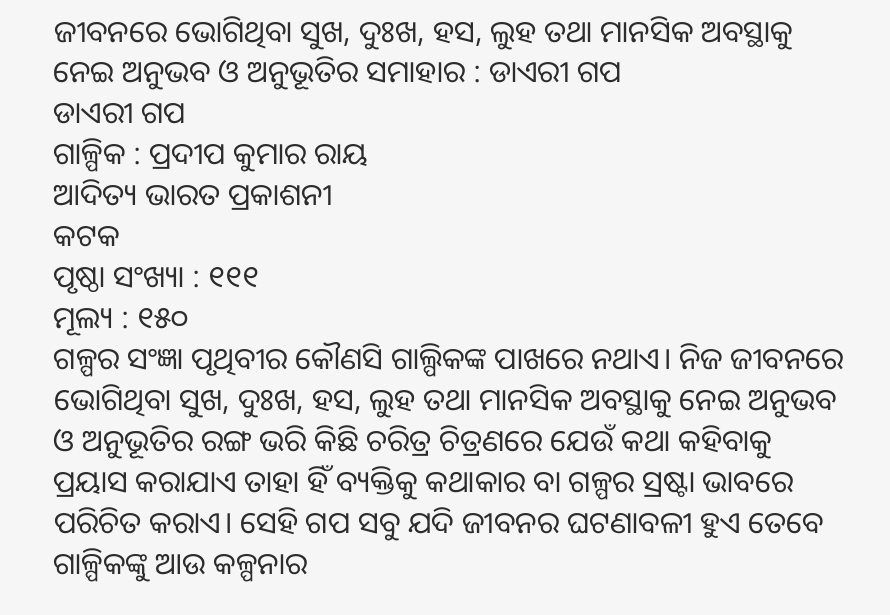ଜୀବନରେ ଭୋଗିଥିବା ସୁଖ, ଦୁଃଖ, ହସ, ଲୁହ ତଥା ମାନସିକ ଅବସ୍ଥାକୁ ନେଇ ଅନୁଭବ ଓ ଅନୁଭୂତିର ସମାହାର : ଡାଏରୀ ଗପ
ଡାଏରୀ ଗପ
ଗାଳ୍ପିକ : ପ୍ରଦୀପ କୁମାର ରାୟ
ଆଦିତ୍ୟ ଭାରତ ପ୍ରକାଶନୀ
କଟକ
ପୃଷ୍ଠା ସଂଖ୍ୟା : ୧୧୧
ମୂଲ୍ୟ : ୧୫୦
ଗଳ୍ପର ସଂଜ୍ଞା ପୃଥିବୀର କୌଣସି ଗାଲ୍ପିକଙ୍କ ପାଖରେ ନଥାଏ। ନିଜ ଜୀବନରେ ଭୋଗିଥିବା ସୁଖ, ଦୁଃଖ, ହସ, ଲୁହ ତଥା ମାନସିକ ଅବସ୍ଥାକୁ ନେଇ ଅନୁଭବ ଓ ଅନୁଭୂତିର ରଙ୍ଗ ଭରି କିଛି ଚରିତ୍ର ଚିତ୍ରଣରେ ଯେଉଁ କଥା କହିବାକୁ ପ୍ରୟାସ କରାଯାଏ ତାହା ହିଁ ବ୍ୟକ୍ତିକୁ କଥାକାର ବା ଗଳ୍ପର ସ୍ରଷ୍ଟା ଭାବରେ ପରିଚିତ କରାଏ। ସେହି ଗପ ସବୁ ଯଦି ଜୀବନର ଘଟଣାବଳୀ ହୁଏ ତେବେ ଗାଳ୍ପିକଙ୍କୁ ଆଉ କଳ୍ପନାର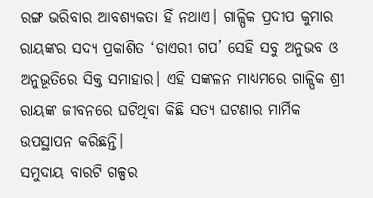ରଙ୍ଗ ଭରିବାର ଆବଶ୍ୟକତା ହିଁ ନଥାଏ। ଗାଳ୍ପିକ ପ୍ରଦୀପ କୁମାର ରାୟଙ୍କର ସଦ୍ୟ ପ୍ରକାଶିତ ‘ଡାଏରୀ ଗପ’ ସେହି ସବୁ ଅନୁଭବ ଓ ଅନୁଭୂତିରେ ସିକ୍ତ ସମାହାର। ଏହି ସଙ୍କଳନ ମାଧ୍ୟମରେ ଗାଳ୍ପିକ ଶ୍ରୀ ରାୟଙ୍କ ଜୀବନରେ ଘଟିଥିବା କିଛି ସତ୍ୟ ଘଟଣାର ମାର୍ମିକ ଉପସ୍ଥାପନ କରିଛନ୍ତି।
ସମୁଦାୟ ବାରଟି ଗଳ୍ପର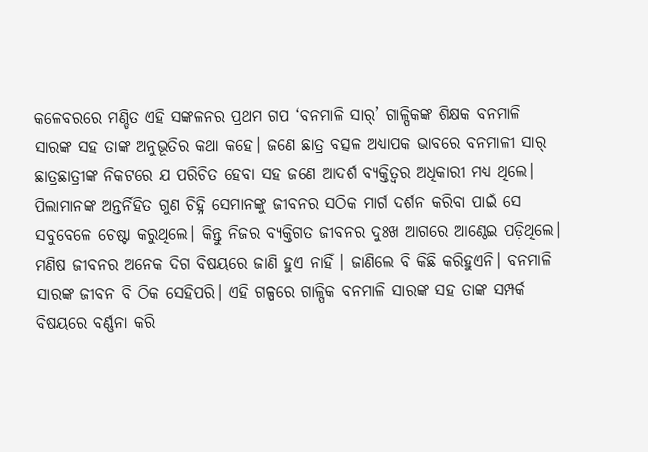କଳେବରରେ ମଣ୍ଡିତ ଏହି ସଙ୍କଳନର ପ୍ରଥମ ଗପ ‘ବନମାଳି ସାର୍’ ଗାଳ୍ପିକଙ୍କ ଶିକ୍ଷକ ବନମାଳି ସାରଙ୍କ ସହ ତାଙ୍କ ଅନୁଭୂତିର କଥା କହେ। ଜଣେ ଛାତ୍ର ବତ୍ସଳ ଅଧ୍ଯାପକ ଭାବରେ ବନମାଳୀ ସାର୍ ଛାତ୍ରଛାତ୍ରୀଙ୍କ ନିକଟରେ ଯ ପରିଚିତ ହେବା ସହ ଜଣେ ଆଦର୍ଶ ବ୍ୟକ୍ତିତ୍ୱର ଅଧିକାରୀ ମଧ୍ଯ ଥିଲେ। ପିଲାମାନଙ୍କ ଅନ୍ତର୍ନିହିତ ଗୁଣ ଚିହ୍ନି ସେମାନଙ୍କୁ ଜୀବନର ସଠିକ ମାର୍ଗ ଦର୍ଶନ କରିବା ପାଇଁ ସେ ସବୁବେଳେ ଚେଷ୍ଟା କରୁଥିଲେ। କିନ୍ତୁ ନିଜର ବ୍ୟକ୍ତିଗତ ଜୀବନର ଦୁଃଖ ଆଗରେ ଆଣ୍ଠେଇ ପଡ଼ିଥିଲେ। ମଣିଷ ଜୀବନର ଅନେକ ଦିଗ ବିଷୟରେ ଜାଣି ହୁଏ ନାହିଁ । ଜାଣିଲେ ବି କିଛି କରିହୁଏନି। ବନମାଳି ସାରଙ୍କ ଜୀବନ ବି ଠିକ ସେହିପରି। ଏହି ଗଳ୍ପରେ ଗାଳ୍ପିକ ବନମାଳି ସାରଙ୍କ ସହ ତାଙ୍କ ସମ୍ପର୍କ ବିଷୟରେ ବର୍ଣ୍ଣନା କରି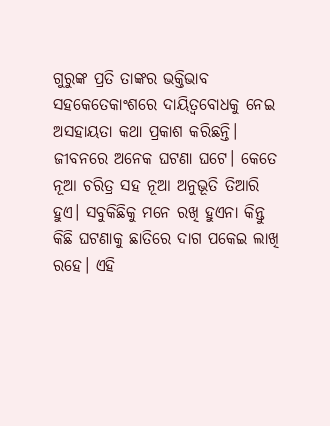ଗୁରୁଙ୍କ ପ୍ରତି ତାଙ୍କର ଭକ୍ତିଭାବ ସହକେତେକାଂଶରେ ଦାୟିତ୍ଵବୋଧକୁ ନେଇ ଅସହାୟତା କଥା ପ୍ରକାଶ କରିଛନ୍ତି।
ଜୀବନରେ ଅନେକ ଘଟଣା ଘଟେ। କେତେ ନୂଆ ଚରିତ୍ର ସହ ନୂଆ ଅନୁଭୂତି ତିଆରି ହୁଏ। ସବୁକିଛିକୁ ମନେ ରଖି ହୁଏନା କିନ୍ତୁ କିଛି ଘଟଣାକୁ ଛାତିରେ ଦାଗ ପକେଇ ଲାଖି ରହେ। ଏହି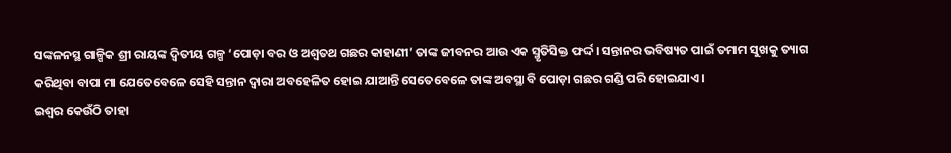ସଙ୍କଳନସ୍ଥ ଗାଳ୍ପିକ ଶ୍ରୀ ରାୟଙ୍କ ଦ୍ଵିତୀୟ ଗଳ୍ପ ‘ପୋଡ଼ା ବର ଓ ଅଶ୍ଵତଥ ଗଛର କାହାଣୀ’ ତାଙ୍କ ଜୀବନର ଆଉ ଏକ ସ୍ମୃତିସିକ୍ତ ଫର୍ଦ୍ଦ। ସନ୍ତାନର ଭବିଷ୍ୟତ ପାଇଁ ତମାମ ସୁଖକୁ ତ୍ୟାଗ କରିଥିବା ବାପା ମା ଯେତେବେଳେ ସେହି ସନ୍ତାନ ଦ୍ଵାରା ଅବହେଳିତ ହୋଇ ଯାଆନ୍ତି ସେତେବେଳେ ତାଙ୍କ ଅବସ୍ଥା ବି ପୋଡ଼ା ଗଛର ଗଣ୍ଡି ପରି ହୋଇଯାଏ।
ଇଶ୍ୱର କେଉଁଠି ତାହା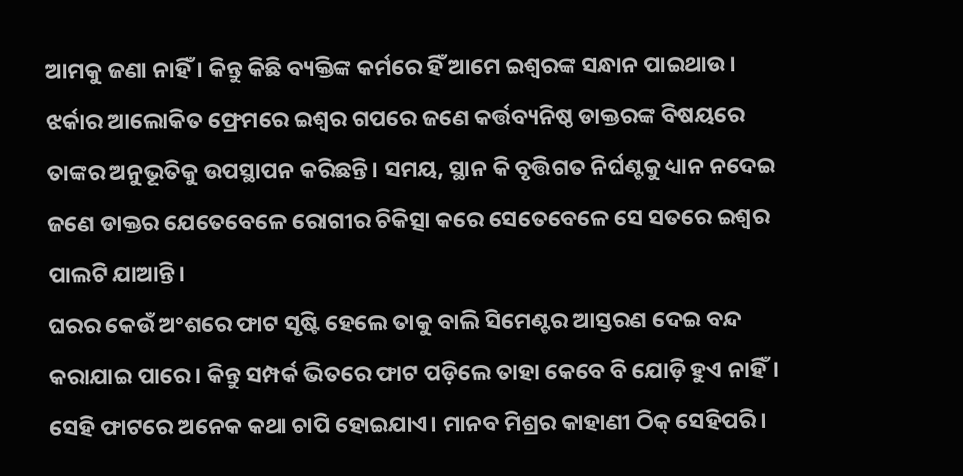ଆମକୁ ଜଣା ନାହିଁ । କିନ୍ତୁ କିଛି ବ୍ୟକ୍ତିଙ୍କ କର୍ମରେ ହିଁ ଆମେ ଇଶ୍ୱରଙ୍କ ସନ୍ଧାନ ପାଇଥାଉ। ଝର୍କାର ଆଲୋକିତ ଫ୍ରେମରେ ଇଶ୍ଵର ଗପରେ ଜଣେ କର୍ତ୍ତବ୍ୟନିଷ୍ଠ ଡାକ୍ତରଙ୍କ ବିଷୟରେ ତାଙ୍କର ଅନୁଭୂତିକୁ ଉପସ୍ଥାପନ କରିଛନ୍ତି। ସମୟ, ସ୍ଥାନ କି ବୃତ୍ତିଗତ ନିର୍ଘଣ୍ଟକୁ ଧ୍ୟାନ ନଦେଇ ଜଣେ ଡାକ୍ତର ଯେତେବେଳେ ରୋଗୀର ଚିକିତ୍ସା କରେ ସେତେବେଳେ ସେ ସତରେ ଇଶ୍ଵର ପାଲଟି ଯାଆନ୍ତି।
ଘରର କେଉଁ ଅଂଶରେ ଫାଟ ସୃଷ୍ଟି ହେଲେ ତାକୁ ବାଲି ସିମେଣ୍ଟର ଆସ୍ତରଣ ଦେଇ ବନ୍ଦ କରାଯାଇ ପାରେ। କିନ୍ତୁ ସମ୍ପର୍କ ଭିତରେ ଫାଟ ପଡ଼ିଲେ ତାହା କେବେ ବି ଯୋଡ଼ି ହୁଏ ନାହିଁ। ସେହି ଫାଟରେ ଅନେକ କଥା ଚାପି ହୋଇଯାଏ। ମାନବ ମିଶ୍ରର କାହାଣୀ ଠିକ୍ ସେହିପରି।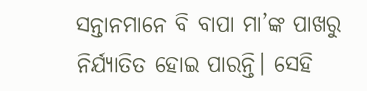ସନ୍ତାନମାନେ ବି ବାପା ମା’ଙ୍କ ପାଖରୁ ନିର୍ଯ୍ୟାତିତ ହୋଇ ପାରନ୍ତି। ସେହି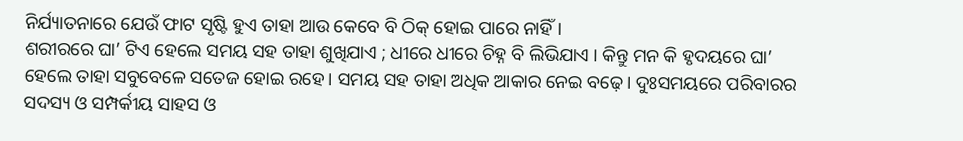ନିର୍ଯ୍ୟାତନାରେ ଯେଉଁ ଫାଟ ସୃଷ୍ଟି ହୁଏ ତାହା ଆଉ କେବେ ବି ଠିକ୍ ହୋଇ ପାରେ ନାହିଁ।
ଶରୀରରେ ଘା’ ଟିଏ ହେଲେ ସମୟ ସହ ତାହା ଶୁଖିଯାଏ ; ଧୀରେ ଧୀରେ ଚିହ୍ନ ବି ଲିଭିଯାଏ । କିନ୍ତୁ ମନ କି ହୃଦୟରେ ଘା’ ହେଲେ ତାହା ସବୁବେଳେ ସତେଜ ହୋଇ ରହେ। ସମୟ ସହ ତାହା ଅଧିକ ଆକାର ନେଇ ବଢ଼େ। ଦୁଃସମୟରେ ପରିବାରର ସଦସ୍ୟ ଓ ସମ୍ପର୍କୀୟ ସାହସ ଓ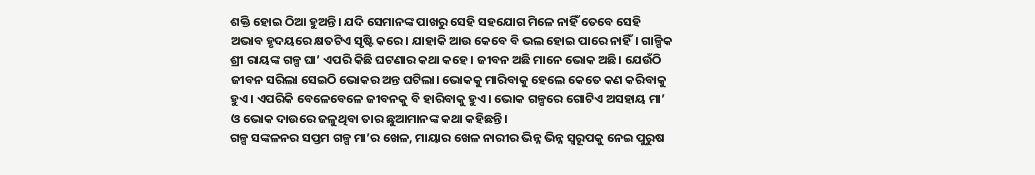ଶକ୍ତି ହୋଇ ଠିଆ ହୁଅନ୍ତି। ଯଦି ସେମାନଙ୍କ ପାଖରୁ ସେହି ସହଯୋଗ ମିଳେ ନାହିଁ ତେବେ ସେହି ଅଭାବ ହୃଦୟରେ କ୍ଷତଟିଏ ସୃଷ୍ଟି କରେ। ଯାହାକି ଆଉ କେବେ ବି ଭଲ ହୋଇ ପାରେ ନାହିଁ। ଗାଳ୍ପିକ ଶ୍ରୀ ରାୟଙ୍କ ଗଳ୍ପ ଘା’ ଏପରି କିଛି ଘଟଣାର କଥା କହେ। ଜୀବନ ଅଛି ମାନେ ଭୋକ ଅଛି। ଯେଉଁଠି ଜୀବନ ସରିଲା ସେଇଠି ଭୋକର ଅନ୍ତ ଘଟିଲା। ଭୋକକୁ ମାରିବାକୁ ହେଲେ କେତେ କଣ କରିବାକୁ ହୁଏ। ଏପରିକି ବେଳେବେଳେ ଜୀବନକୁ ବି ହାରିବାକୁ ହୁଏ। ଭୋକ ଗଳ୍ପରେ ଗୋଟିଏ ଅସହାୟ ମା’ ଓ ଭୋକ ଦାଉରେ ଜଳୁଥିବା ତାର ଛୁଆମାନଙ୍କ କଥା କହିଛନ୍ତି।
ଗଳ୍ପ ସଙ୍କଳନର ସପ୍ତମ ଗଳ୍ପ ମା’ର ଖେଳ, ମାୟାର ଖେଳ ନାରୀର ଭିନ୍ନ ଭିନ୍ନ ସ୍ୱରୂପକୁ ନେଇ ପୁରୁଷ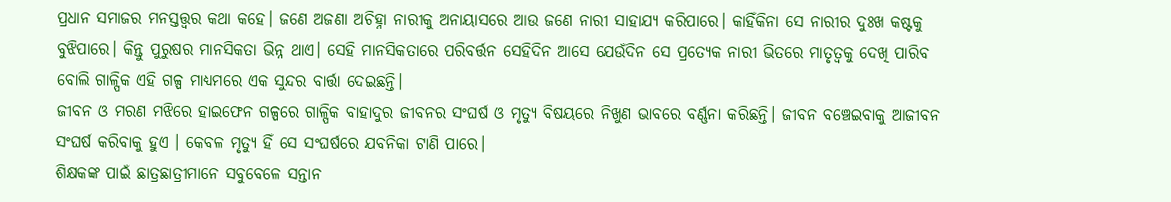ପ୍ରଧାନ ସମାଜର ମନସ୍ତତ୍ତ୍ଵର କଥା କହେ। ଜଣେ ଅଜଣା ଅଚିହ୍ନା ନାରୀକୁ ଅନାୟାସରେ ଆଉ ଜଣେ ନାରୀ ସାହାଯ୍ଯ କରିପାରେ। କାହିଁକିନା ସେ ନାରୀର ଦୁଃଖ କଷ୍ଟକୁ ବୁଝିପାରେ। କିନ୍ତୁ ପୁରୁଷର ମାନସିକତା ଭିନ୍ନ ଥାଏ। ସେହି ମାନସିକତାରେ ପରିବର୍ତ୍ତନ ସେହିଦିନ ଆସେ ଯେଉଁଦିନ ସେ ପ୍ରତ୍ୟେକ ନାରୀ ଭିତରେ ମାତୃତ୍ୱକୁ ଦେଖି ପାରିବ ବୋଲି ଗାଳ୍ପିକ ଏହି ଗଳ୍ପ ମାଧ୍ୟମରେ ଏକ ସୁନ୍ଦର ବାର୍ତ୍ତା ଦେଇଛନ୍ତି।
ଜୀବନ ଓ ମରଣ ମଝିରେ ହାଇଫେନ ଗଳ୍ପରେ ଗାଳ୍ପିକ ବାହାଦୁର ଜୀବନର ସଂଘର୍ଷ ଓ ମୃତ୍ୟୁ ବିଷୟରେ ନିଖୁଣ ଭାବରେ ବର୍ଣ୍ଣନା କରିଛନ୍ତି। ଜୀବନ ବଞ୍ଚେଇବାକୁ ଆଜୀବନ ସଂଘର୍ଷ କରିବାକୁ ହୁଏ । କେବଳ ମୃତ୍ୟୁ ହିଁ ସେ ସଂଘର୍ଷରେ ଯବନିକା ଟାଣି ପାରେ।
ଶିକ୍ଷକଙ୍କ ପାଇଁ ଛାତ୍ରଛାତ୍ରୀମାନେ ସବୁବେଳେ ସନ୍ତାନ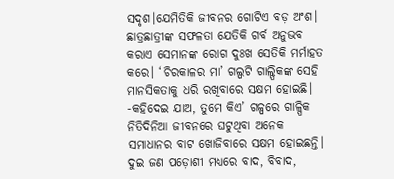ସଦୃଶ।ଯେମିତିକି ଜୀବନର ଗୋଟିଏ ବଡ଼ ଅଂଶ। ଛାତ୍ରଛାତ୍ରୀଙ୍କ ସଫଳତା ଯେତିକି ଗର୍ବ ଅନୁଭବ କରାଏ ସେମାନଙ୍କ ରୋଗ ଦୁଃଖ ସେତିକି ମର୍ମାହତ କରେ। ‘ଚିରକାଳର ମା’ ଗଲ୍ପଟି ଗାଲ୍ପିକଙ୍କ ସେହି ମାନସିକତାକୁ ଧରି ରଖିବାରେ ସକ୍ଷମ ହୋଇଛି। -କହିଦେଇ ଯାଅ, ତୁମେ କିଏ’ ଗଳ୍ପରେ ଗାଳ୍ପିକ ନିତିଦିନିଆ ଜୀବନରେ ଘଟୁଥିବା ଅନେକ ସମାଧାନର ବାଟ ଖୋଜିବାରେ ସକ୍ଷମ ହୋଇଛନ୍ତି। ଦୁଇ ଜଣ ପଡ଼ୋଶୀ ମଧ୍ୟରେ ବାଦ, ବିବାଦ,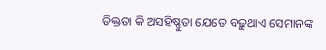ତିକ୍ତତା କି ଅସହିଷ୍ଣୁତା ଯେତେ ବଢ଼ୁଥାଏ ସେମାନଙ୍କ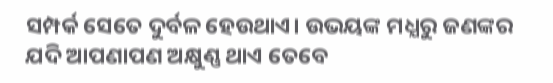ସମ୍ପର୍କ ସେତେ ଦୁର୍ବଳ ହେଉଥାଏ। ଉଭୟଙ୍କ ମଧ୍ଯରୁ ଜଣଙ୍କର ଯଦି ଆପଣାପଣ ଅକ୍ଷୁଣ୍ଣ ଥାଏ ତେବେ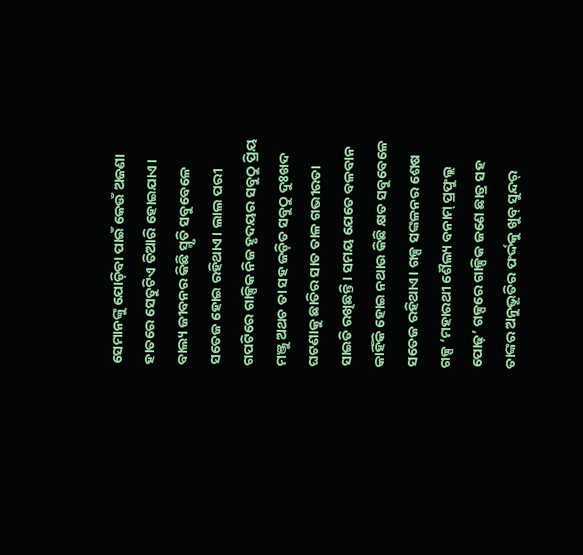ସେମାନଙ୍କୁ ଯୋଡ଼ିବା ପାଇଁ କେଉଁ ଅଜଣା ହାତରେ ସେତୁଟିଏ ତିଆରି ହୋଇଯାଏ।
ବାଲ୍ୟ ଜୀବନର କିଛି ସ୍ମୃତି ସବୁବେଳେ ସତେଜ ହୋଇ ରହିଥାଏ। ଲାଲ ପରୀ ଗପଟିରେ ଗାଳ୍ପିକ ନିଜ ହୃଦୟର ସବୁଠୁ ପ୍ରିୟ ମଞ୍ଜୁ ଅଥଚ ତା ସହ ଜଡ଼ିତ ସବୁଠୁ ଦୁଃଖଦ ଘଟଣାକୁ ଛାତିର ସାତ ତାଳ ଗଭୀରତା ସାଇତି ରଖିଛନ୍ତି। ସମୟ ଯେତେ ବଳବାନ କାହିଁକି ହୋଇ ନଥାଉ କିଛି କ୍ଷତ ସବୁବେଳେ ସତେଜ ରହିଥାଏ। ଗଳ୍ପ ସଙ୍କଳନର ଶେଷ ଗଳ୍ପ ‘ମହାରଥୀ ଶୈଲ୍ୟ ବନାମ୍ ପ୍ରଫୁଲ୍ଲ ପୋଢ଼’ ଗଳ୍ପରେ ଗାଳ୍ପିକ ଜଣେ ଛାତ୍ର ସହ ତାଙ୍କର ଅନୁଭୂତିର ଫର୍ଦ୍ଦକୁ ଖୁବ୍ ସୁନ୍ଦର୍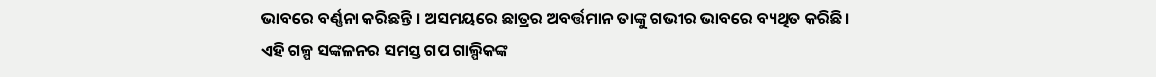ଭାବରେ ବର୍ଣ୍ଣନା କରିଛନ୍ତି । ଅସମୟରେ ଛାତ୍ରର ଅବର୍ତ୍ତମାନ ତାଙ୍କୁ ଗଭୀର ଭାବରେ ବ୍ୟଥିତ କରିଛି।
ଏହି ଗଳ୍ପ ସଙ୍କଳନର ସମସ୍ତ ଗପ ଗାଲ୍ପିକଙ୍କ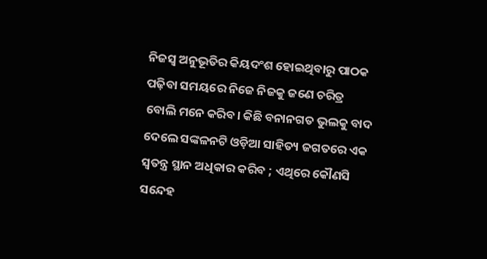ନିଜସ୍ୱ ଅନୁଭୂତିର କିୟଦଂଶ ହୋଇଥିବାରୁ ପାଠକ ପଢ଼ିବା ସମୟରେ ନିଜେ ନିଜକୁ ଜଣେ ଚରିତ୍ର ବୋଲି ମନେ କରିବ। କିଛି ବନାନଗତ ଭୁଲକୁ ବାଦ ଦେଲେ ସଙ୍କଳନଟି ଓଡ଼ିଆ ସାହିତ୍ୟ ଜଗତରେ ଏକ ସ୍ବତନ୍ତ୍ର ସ୍ଥାନ ଅଧିକାର କରିବ ; ଏଥିରେ କୌଣସି ସନ୍ଦେହ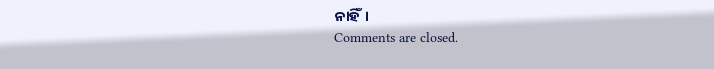ନାହିଁ।
Comments are closed.